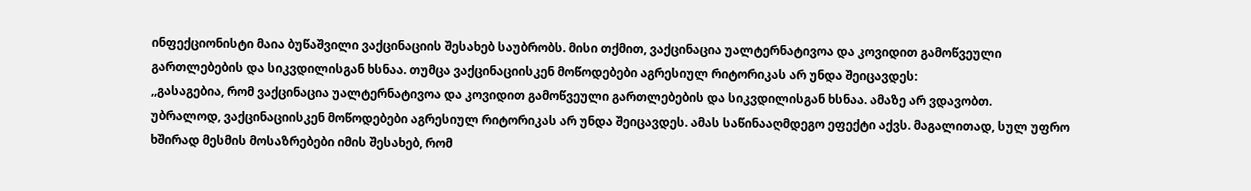ინფექციონისტი მაია ბუწაშვილი ვაქცინაციის შესახებ საუბრობს. მისი თქმით, ვაქცინაცია უალტერნატივოა და კოვიდით გამოწვეული გართლებების და სიკვდილისგან ხსნაა. თუმცა ვაქცინაციისკენ მოწოდებები აგრესიულ რიტორიკას არ უნდა შეიცავდეს:
,,გასაგებია, რომ ვაქცინაცია უალტერნატივოა და კოვიდით გამოწვეული გართლებების და სიკვდილისგან ხსნაა. ამაზე არ ვდავობთ.
უბრალოდ, ვაქცინაციისკენ მოწოდებები აგრესიულ რიტორიკას არ უნდა შეიცავდეს. ამას საწინააღმდეგო ეფექტი აქვს. მაგალითად, სულ უფრო ხშირად მესმის მოსაზრებები იმის შესახებ, რომ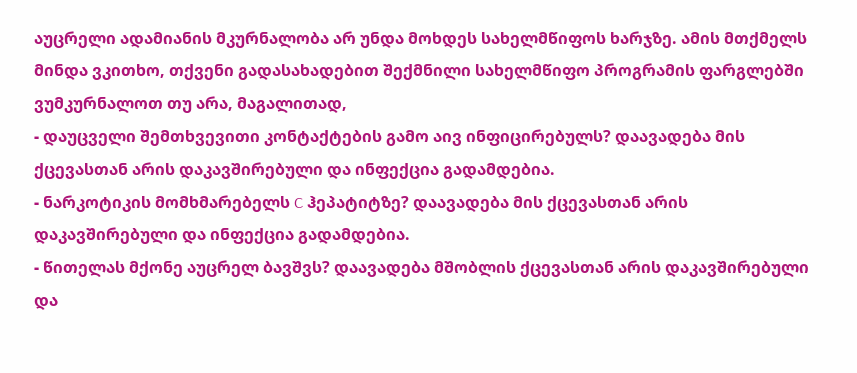აუცრელი ადამიანის მკურნალობა არ უნდა მოხდეს სახელმწიფოს ხარჯზე. ამის მთქმელს მინდა ვკითხო, თქვენი გადასახადებით შექმნილი სახელმწიფო პროგრამის ფარგლებში ვუმკურნალოთ თუ არა, მაგალითად,
- დაუცველი შემთხვევითი კონტაქტების გამო აივ ინფიცირებულს? დაავადება მის ქცევასთან არის დაკავშირებული და ინფექცია გადამდებია.
- ნარკოტიკის მომხმარებელს C ჰეპატიტზე? დაავადება მის ქცევასთან არის დაკავშირებული და ინფექცია გადამდებია.
- წითელას მქონე აუცრელ ბავშვს? დაავადება მშობლის ქცევასთან არის დაკავშირებული და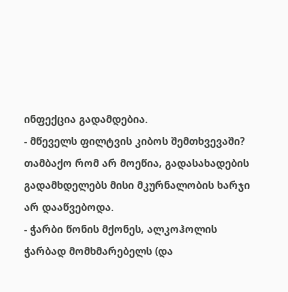ინფექცია გადამდებია.
- მწეველს ფილტვის კიბოს შემთხვევაში? თამბაქო რომ არ მოეწია, გადასახადების გადამხდელებს მისი მკურნალობის ხარჯი არ დააწვებოდა.
- ჭარბი წონის მქონეს, ალკოჰოლის ჭარბად მომხმარებელს (და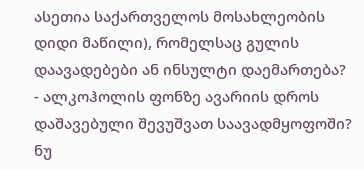ასეთია საქართველოს მოსახლეობის დიდი მაწილი), რომელსაც გულის დაავადებები ან ინსულტი დაემართება?
- ალკოჰოლის ფონზე ავარიის დროს დაშავებული შევუშვათ საავადმყოფოში? ნუ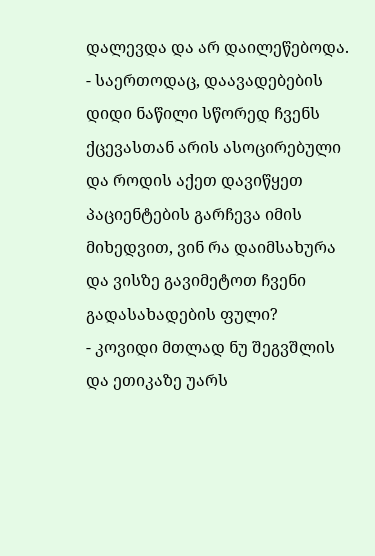დალევდა და არ დაილეწებოდა.
- საერთოდაც, დაავადებების დიდი ნაწილი სწორედ ჩვენს ქცევასთან არის ასოცირებული და როდის აქეთ დავიწყეთ პაციენტების გარჩევა იმის მიხედვით, ვინ რა დაიმსახურა და ვისზე გავიმეტოთ ჩვენი გადასახადების ფული?
- კოვიდი მთლად ნუ შეგვშლის და ეთიკაზე უარს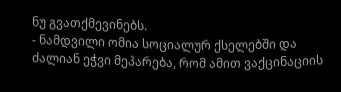ნუ გვათქმევინებს.
- ნამდვილი ომია სოციალურ ქსელებში და ძალიან ეჭვი მეპარება, რომ ამით ვაქცინაციის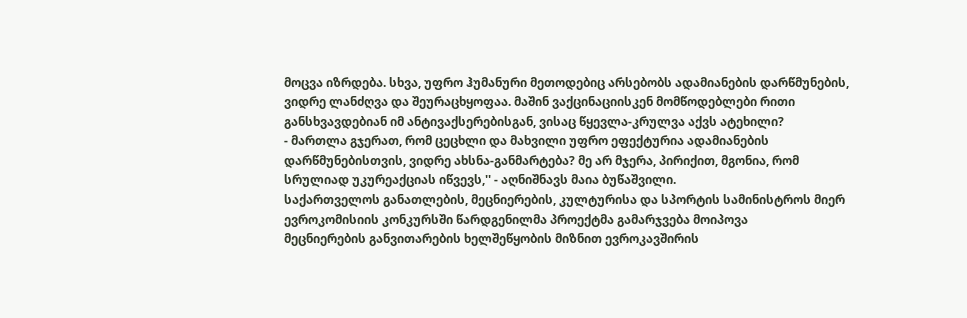მოცვა იზრდება. სხვა, უფრო ჰუმანური მეთოდებიც არსებობს ადამიანების დარწმუნების, ვიდრე ლანძღვა და შეურაცხყოფაა. მაშინ ვაქცინაციისკენ მომწოდებლები რითი განსხვავდებიან იმ ანტივაქსერებისგან, ვისაც წყევლა-კრულვა აქვს ატეხილი?
- მართლა გჯერათ, რომ ცეცხლი და მახვილი უფრო ეფექტურია ადამიანების დარწმუნებისთვის, ვიდრე ახსნა-განმარტება? მე არ მჯერა, პირიქით, მგონია, რომ სრულიად უკურეაქციას იწვევს,'' - აღნიშნავს მაია ბუწაშვილი.
საქართველოს განათლების, მეცნიერების, კულტურისა და სპორტის სამინისტროს მიერ ევროკომისიის კონკურსში წარდგენილმა პროექტმა გამარჯვება მოიპოვა
მეცნიერების განვითარების ხელშეწყობის მიზნით ევროკავშირის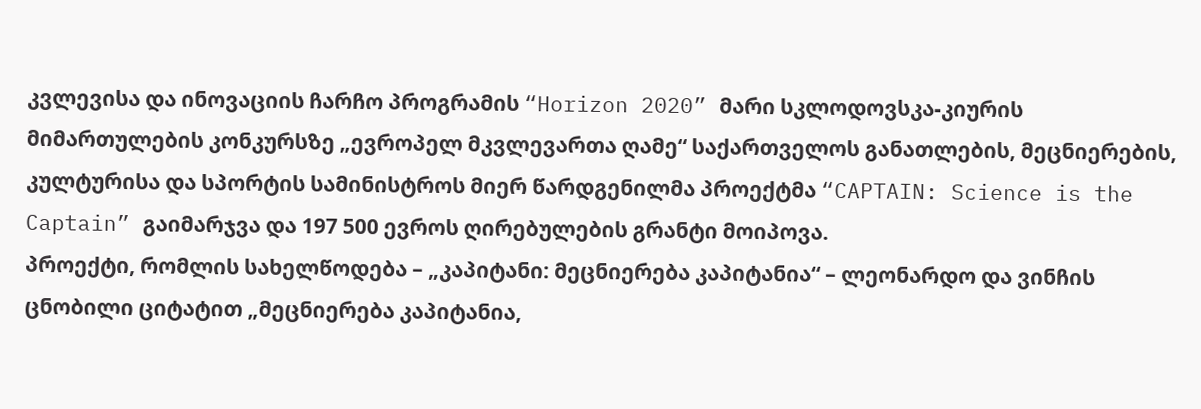კვლევისა და ინოვაციის ჩარჩო პროგრამის “Horizon 2020” მარი სკლოდოვსკა-კიურის მიმართულების კონკურსზე „ევროპელ მკვლევართა ღამე“ საქართველოს განათლების, მეცნიერების, კულტურისა და სპორტის სამინისტროს მიერ წარდგენილმა პროექტმა “CAPTAIN: Science is the Captain” გაიმარჯვა და 197 500 ევროს ღირებულების გრანტი მოიპოვა.
პროექტი, რომლის სახელწოდება – „კაპიტანი: მეცნიერება კაპიტანია“ – ლეონარდო და ვინჩის ცნობილი ციტატით „მეცნიერება კაპიტანია,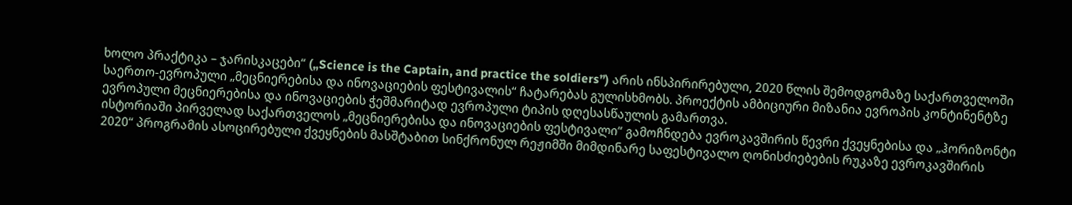ხოლო პრაქტიკა – ჯარისკაცები“ („Science is the Captain, and practice the soldiers”) არის ინსპირირებული, 2020 წლის შემოდგომაზე საქართველოში საერთო-ევროპული „მეცნიერებისა და ინოვაციების ფესტივალის“ ჩატარებას გულისხმობს. პროექტის ამბიციური მიზანია ევროპის კონტინენტზე ევროპული მეცნიერებისა და ინოვაციების ჭეშმარიტად ევროპული ტიპის დღესასწაულის გამართვა.
ისტორიაში პირველად საქართველოს „მეცნიერებისა და ინოვაციების ფესტივალი“ გამოჩნდება ევროკავშირის წევრი ქვეყნებისა და „ჰორიზონტი 2020“ პროგრამის ასოცირებული ქვეყნების მასშტაბით სინქრონულ რეჟიმში მიმდინარე საფესტივალო ღონისძიებების რუკაზე ევროკავშირის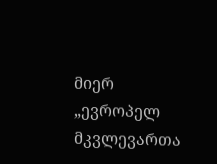მიერ „ევროპელ მკვლევართა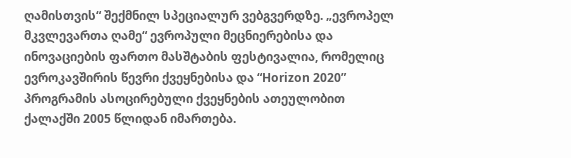ღამისთვის“ შექმნილ სპეციალურ ვებგვერდზე. „ევროპელ მკვლევართა ღამე“ ევროპული მეცნიერებისა და ინოვაციების ფართო მასშტაბის ფესტივალია, რომელიც ევროკავშირის წევრი ქვეყნებისა და “Horizon 2020” პროგრამის ასოცირებული ქვეყნების ათეულობით ქალაქში 2005 წლიდან იმართება.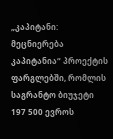„კაპიტანი: მეცნიერება კაპიტანია“ პროექტის ფარგლებში, რომლის საგრანტო ბიუჯეტი 197 500 ევროს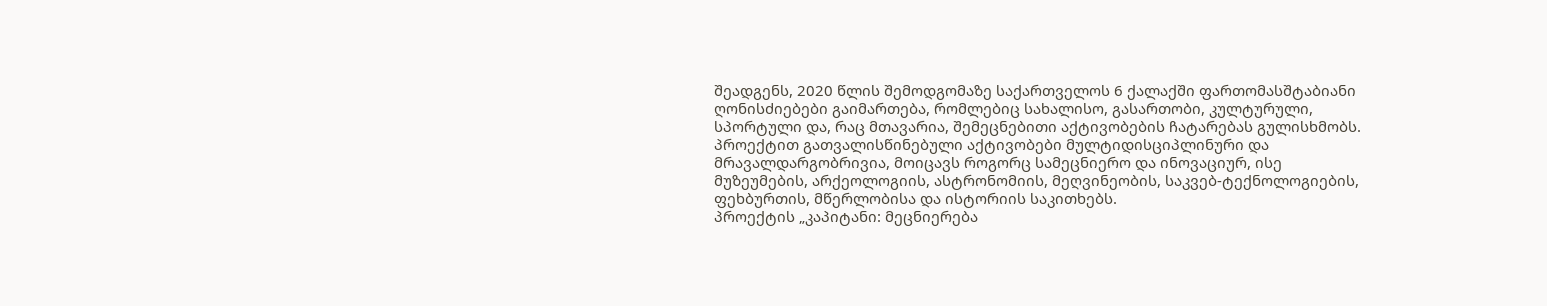შეადგენს, 2020 წლის შემოდგომაზე საქართველოს 6 ქალაქში ფართომასშტაბიანი ღონისძიებები გაიმართება, რომლებიც სახალისო, გასართობი, კულტურული, სპორტული და, რაც მთავარია, შემეცნებითი აქტივობების ჩატარებას გულისხმობს. პროექტით გათვალისწინებული აქტივობები მულტიდისციპლინური და მრავალდარგობრივია, მოიცავს როგორც სამეცნიერო და ინოვაციურ, ისე მუზეუმების, არქეოლოგიის, ასტრონომიის, მეღვინეობის, საკვებ-ტექნოლოგიების, ფეხბურთის, მწერლობისა და ისტორიის საკითხებს.
პროექტის „კაპიტანი: მეცნიერება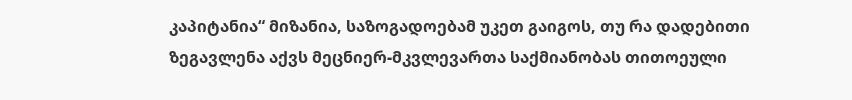კაპიტანია“ მიზანია, საზოგადოებამ უკეთ გაიგოს, თუ რა დადებითი ზეგავლენა აქვს მეცნიერ-მკვლევართა საქმიანობას თითოეული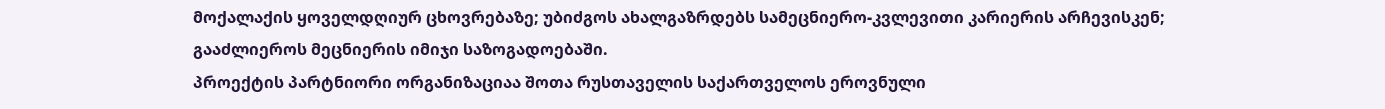მოქალაქის ყოველდღიურ ცხოვრებაზე; უბიძგოს ახალგაზრდებს სამეცნიერო-კვლევითი კარიერის არჩევისკენ; გააძლიეროს მეცნიერის იმიჯი საზოგადოებაში.
პროექტის პარტნიორი ორგანიზაციაა შოთა რუსთაველის საქართველოს ეროვნული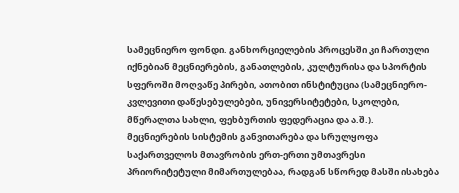სამეცნიერო ფონდი. განხორციელების პროცესში კი ჩართული იქნებიან მეცნიერების, განათლების, კულტურისა და სპორტის სფეროში მოღვაწე პირები, ათობით ინსტიტუცია (სამეცნიერო-კვლევითი დაწესებულებები, უნივერსიტეტები, სკოლები, მწერალთა სახლი, ფეხბურთის ფედერაცია და ა.შ.).
მეცნიერების სისტემის განვითარება და სრულყოფა საქართველოს მთავრობის ერთ-ერთი უმთავრესი პრიორიტეტული მიმართულებაა, რადგან სწორედ მასში ისახება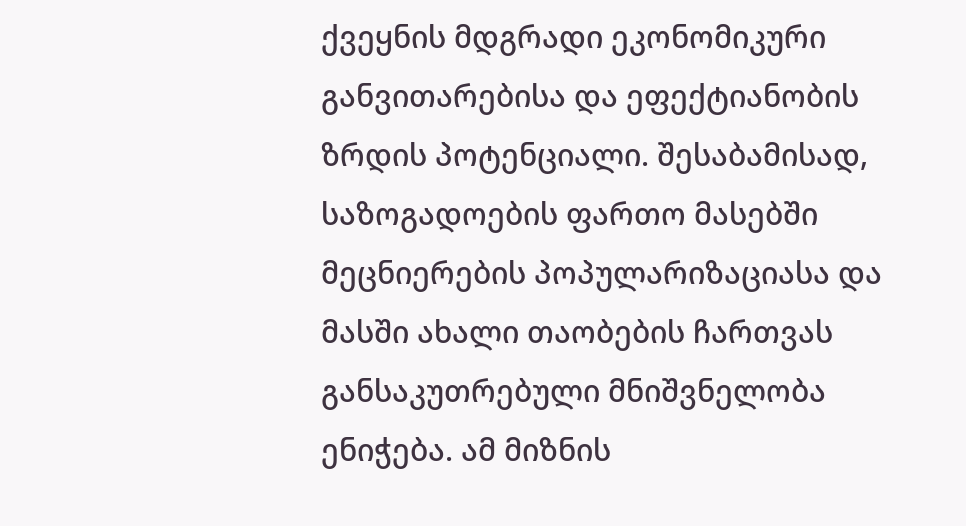ქვეყნის მდგრადი ეკონომიკური განვითარებისა და ეფექტიანობის ზრდის პოტენციალი. შესაბამისად, საზოგადოების ფართო მასებში მეცნიერების პოპულარიზაციასა და მასში ახალი თაობების ჩართვას განსაკუთრებული მნიშვნელობა ენიჭება. ამ მიზნის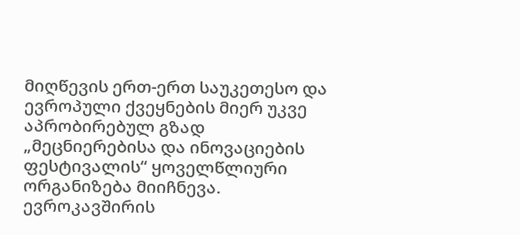მიღწევის ერთ-ერთ საუკეთესო და ევროპული ქვეყნების მიერ უკვე აპრობირებულ გზად „მეცნიერებისა და ინოვაციების ფესტივალის“ ყოველწლიური ორგანიზება მიიჩნევა.
ევროკავშირის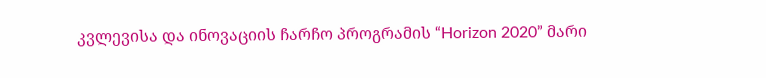კვლევისა და ინოვაციის ჩარჩო პროგრამის “Horizon 2020” მარი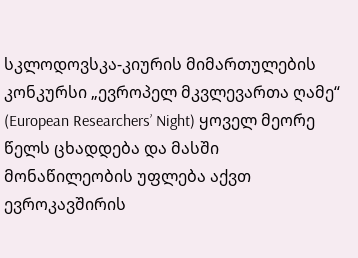სკლოდოვსკა-კიურის მიმართულების კონკურსი „ევროპელ მკვლევართა ღამე“ (European Researchers’ Night) ყოველ მეორე წელს ცხადდება და მასში მონაწილეობის უფლება აქვთ ევროკავშირის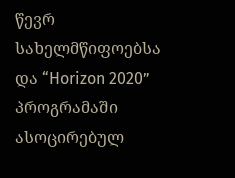წევრ სახელმწიფოებსა და “Horizon 2020” პროგრამაში ასოცირებულ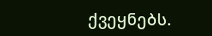ქვეყნებს.